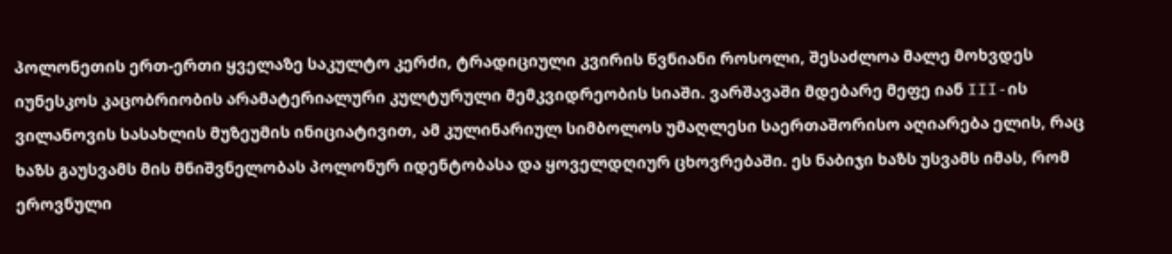პოლონეთის ერთ-ერთი ყველაზე საკულტო კერძი, ტრადიციული კვირის წვნიანი როსოლი, შესაძლოა მალე მოხვდეს იუნესკოს კაცობრიობის არამატერიალური კულტურული მემკვიდრეობის სიაში. ვარშავაში მდებარე მეფე იან III-ის ვილანოვის სასახლის მუზეუმის ინიციატივით, ამ კულინარიულ სიმბოლოს უმაღლესი საერთაშორისო აღიარება ელის, რაც ხაზს გაუსვამს მის მნიშვნელობას პოლონურ იდენტობასა და ყოველდღიურ ცხოვრებაში. ეს ნაბიჯი ხაზს უსვამს იმას, რომ ეროვნული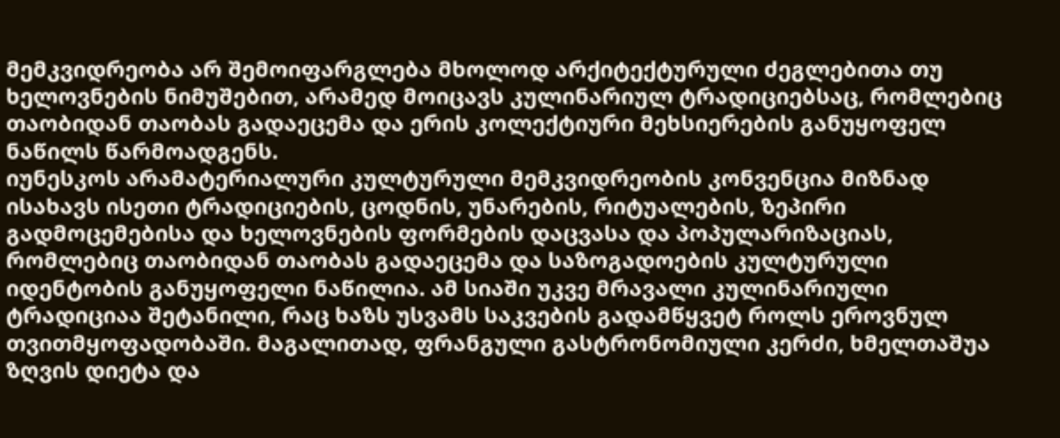მემკვიდრეობა არ შემოიფარგლება მხოლოდ არქიტექტურული ძეგლებითა თუ ხელოვნების ნიმუშებით, არამედ მოიცავს კულინარიულ ტრადიციებსაც, რომლებიც თაობიდან თაობას გადაეცემა და ერის კოლექტიური მეხსიერების განუყოფელ ნაწილს წარმოადგენს.
იუნესკოს არამატერიალური კულტურული მემკვიდრეობის კონვენცია მიზნად ისახავს ისეთი ტრადიციების, ცოდნის, უნარების, რიტუალების, ზეპირი გადმოცემებისა და ხელოვნების ფორმების დაცვასა და პოპულარიზაციას, რომლებიც თაობიდან თაობას გადაეცემა და საზოგადოების კულტურული იდენტობის განუყოფელი ნაწილია. ამ სიაში უკვე მრავალი კულინარიული ტრადიციაა შეტანილი, რაც ხაზს უსვამს საკვების გადამწყვეტ როლს ეროვნულ თვითმყოფადობაში. მაგალითად, ფრანგული გასტრონომიული კერძი, ხმელთაშუა ზღვის დიეტა და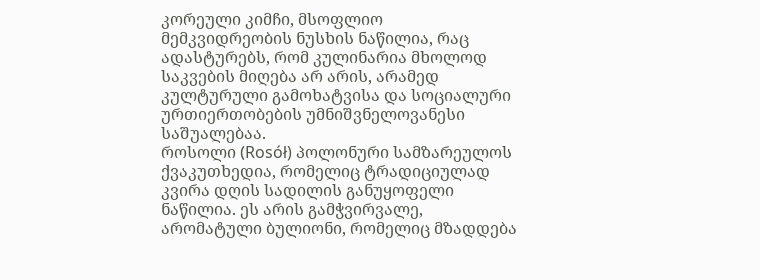კორეული კიმჩი, მსოფლიო მემკვიდრეობის ნუსხის ნაწილია, რაც ადასტურებს, რომ კულინარია მხოლოდ საკვების მიღება არ არის, არამედ კულტურული გამოხატვისა და სოციალური ურთიერთობების უმნიშვნელოვანესი საშუალებაა.
როსოლი (Rosół) პოლონური სამზარეულოს ქვაკუთხედია, რომელიც ტრადიციულად კვირა დღის სადილის განუყოფელი ნაწილია. ეს არის გამჭვირვალე, არომატული ბულიონი, რომელიც მზადდება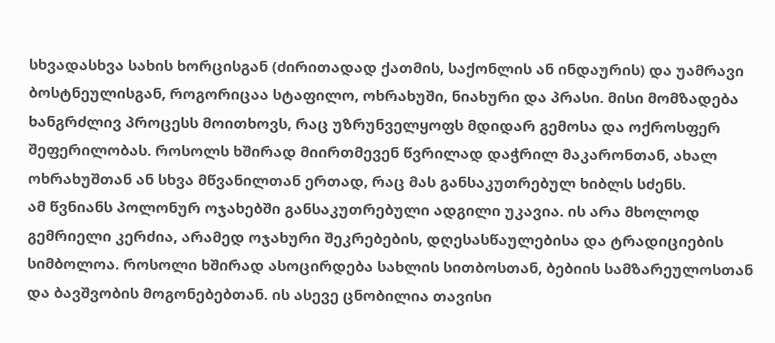სხვადასხვა სახის ხორცისგან (ძირითადად ქათმის, საქონლის ან ინდაურის) და უამრავი ბოსტნეულისგან, როგორიცაა სტაფილო, ოხრახუში, ნიახური და პრასი. მისი მომზადება ხანგრძლივ პროცესს მოითხოვს, რაც უზრუნველყოფს მდიდარ გემოსა და ოქროსფერ შეფერილობას. როსოლს ხშირად მიირთმევენ წვრილად დაჭრილ მაკარონთან, ახალ ოხრახუშთან ან სხვა მწვანილთან ერთად, რაც მას განსაკუთრებულ ხიბლს სძენს.
ამ წვნიანს პოლონურ ოჯახებში განსაკუთრებული ადგილი უკავია. ის არა მხოლოდ გემრიელი კერძია, არამედ ოჯახური შეკრებების, დღესასწაულებისა და ტრადიციების სიმბოლოა. როსოლი ხშირად ასოცირდება სახლის სითბოსთან, ბებიის სამზარეულოსთან და ბავშვობის მოგონებებთან. ის ასევე ცნობილია თავისი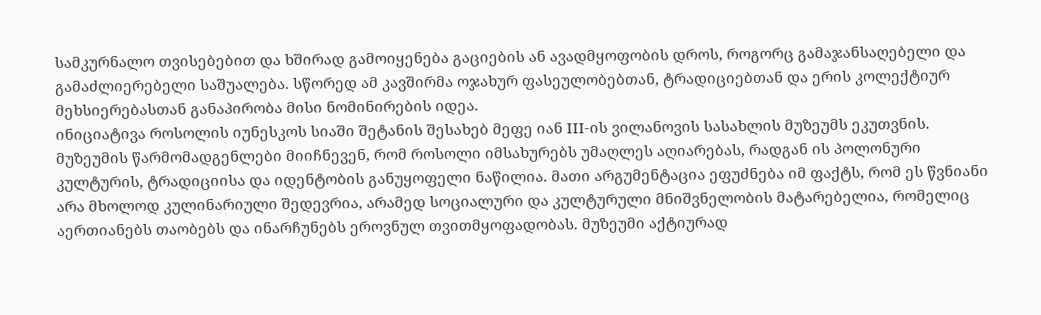სამკურნალო თვისებებით და ხშირად გამოიყენება გაციების ან ავადმყოფობის დროს, როგორც გამაჯანსაღებელი და გამაძლიერებელი საშუალება. სწორედ ამ კავშირმა ოჯახურ ფასეულობებთან, ტრადიციებთან და ერის კოლექტიურ მეხსიერებასთან განაპირობა მისი ნომინირების იდეა.
ინიციატივა როსოლის იუნესკოს სიაში შეტანის შესახებ მეფე იან III-ის ვილანოვის სასახლის მუზეუმს ეკუთვნის. მუზეუმის წარმომადგენლები მიიჩნევენ, რომ როსოლი იმსახურებს უმაღლეს აღიარებას, რადგან ის პოლონური კულტურის, ტრადიციისა და იდენტობის განუყოფელი ნაწილია. მათი არგუმენტაცია ეფუძნება იმ ფაქტს, რომ ეს წვნიანი არა მხოლოდ კულინარიული შედევრია, არამედ სოციალური და კულტურული მნიშვნელობის მატარებელია, რომელიც აერთიანებს თაობებს და ინარჩუნებს ეროვნულ თვითმყოფადობას. მუზეუმი აქტიურად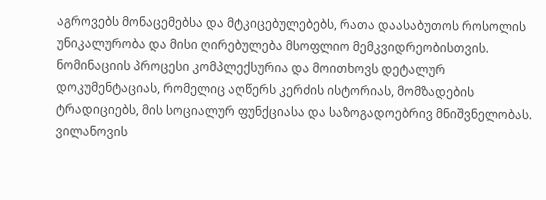აგროვებს მონაცემებსა და მტკიცებულებებს, რათა დაასაბუთოს როსოლის უნიკალურობა და მისი ღირებულება მსოფლიო მემკვიდრეობისთვის.
ნომინაციის პროცესი კომპლექსურია და მოითხოვს დეტალურ დოკუმენტაციას, რომელიც აღწერს კერძის ისტორიას, მომზადების ტრადიციებს, მის სოციალურ ფუნქციასა და საზოგადოებრივ მნიშვნელობას. ვილანოვის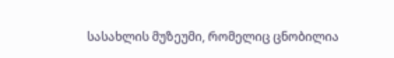სასახლის მუზეუმი, რომელიც ცნობილია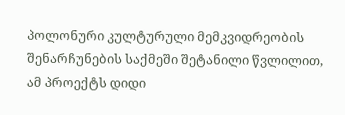პოლონური კულტურული მემკვიდრეობის შენარჩუნების საქმეში შეტანილი წვლილით, ამ პროექტს დიდი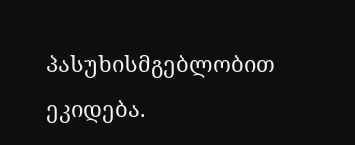პასუხისმგებლობით ეკიდება.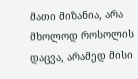მათი მიზანია, არა მხოლოდ როსოლის დაცვა, არამედ მისი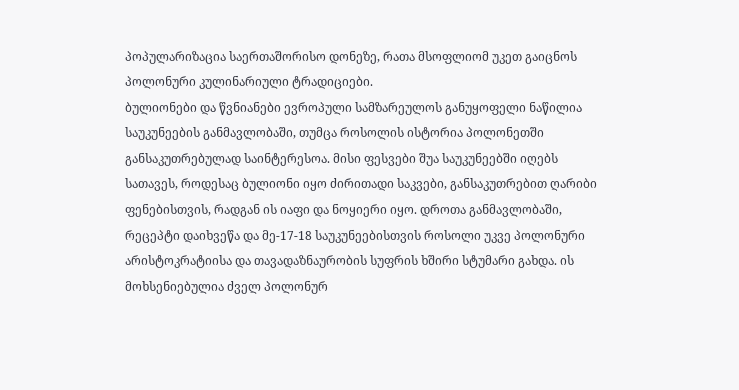პოპულარიზაცია საერთაშორისო დონეზე, რათა მსოფლიომ უკეთ გაიცნოს პოლონური კულინარიული ტრადიციები.
ბულიონები და წვნიანები ევროპული სამზარეულოს განუყოფელი ნაწილია საუკუნეების განმავლობაში, თუმცა როსოლის ისტორია პოლონეთში განსაკუთრებულად საინტერესოა. მისი ფესვები შუა საუკუნეებში იღებს სათავეს, როდესაც ბულიონი იყო ძირითადი საკვები, განსაკუთრებით ღარიბი ფენებისთვის, რადგან ის იაფი და ნოყიერი იყო. დროთა განმავლობაში, რეცეპტი დაიხვეწა და მე-17-18 საუკუნეებისთვის როსოლი უკვე პოლონური არისტოკრატიისა და თავადაზნაურობის სუფრის ხშირი სტუმარი გახდა. ის მოხსენიებულია ძველ პოლონურ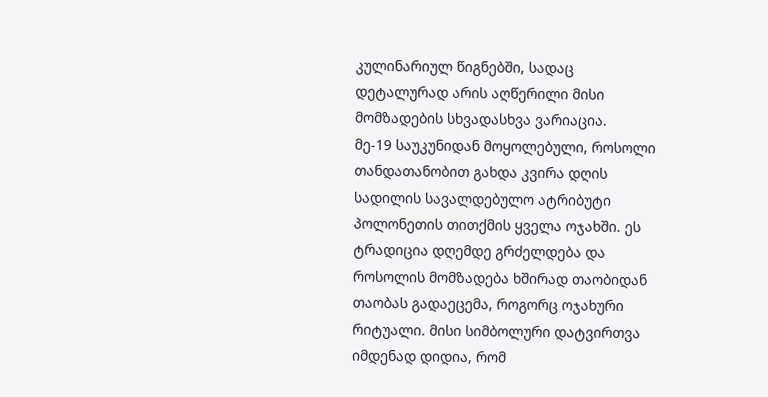კულინარიულ წიგნებში, სადაც დეტალურად არის აღწერილი მისი მომზადების სხვადასხვა ვარიაცია.
მე-19 საუკუნიდან მოყოლებული, როსოლი თანდათანობით გახდა კვირა დღის სადილის სავალდებულო ატრიბუტი პოლონეთის თითქმის ყველა ოჯახში. ეს ტრადიცია დღემდე გრძელდება და როსოლის მომზადება ხშირად თაობიდან თაობას გადაეცემა, როგორც ოჯახური რიტუალი. მისი სიმბოლური დატვირთვა იმდენად დიდია, რომ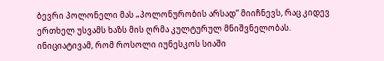ბევრი პოლონელი მას „პოლონურობის არსად“ მიიჩნევს, რაც კიდევ ერთხელ უსვამს ხაზს მის ღრმა კულტურულ მნიშვნელობას.
ინიციატივამ, რომ როსოლი იუნესკოს სიაში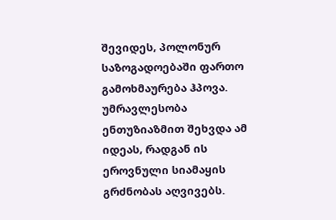შევიდეს, პოლონურ საზოგადოებაში ფართო გამოხმაურება ჰპოვა. უმრავლესობა ენთუზიაზმით შეხვდა ამ იდეას, რადგან ის ეროვნული სიამაყის გრძნობას აღვივებს.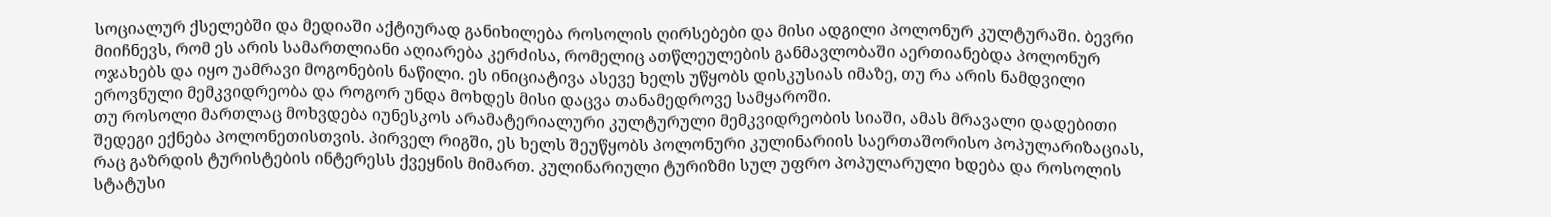სოციალურ ქსელებში და მედიაში აქტიურად განიხილება როსოლის ღირსებები და მისი ადგილი პოლონურ კულტურაში. ბევრი მიიჩნევს, რომ ეს არის სამართლიანი აღიარება კერძისა, რომელიც ათწლეულების განმავლობაში აერთიანებდა პოლონურ ოჯახებს და იყო უამრავი მოგონების ნაწილი. ეს ინიციატივა ასევე ხელს უწყობს დისკუსიას იმაზე, თუ რა არის ნამდვილი ეროვნული მემკვიდრეობა და როგორ უნდა მოხდეს მისი დაცვა თანამედროვე სამყაროში.
თუ როსოლი მართლაც მოხვდება იუნესკოს არამატერიალური კულტურული მემკვიდრეობის სიაში, ამას მრავალი დადებითი შედეგი ექნება პოლონეთისთვის. პირველ რიგში, ეს ხელს შეუწყობს პოლონური კულინარიის საერთაშორისო პოპულარიზაციას, რაც გაზრდის ტურისტების ინტერესს ქვეყნის მიმართ. კულინარიული ტურიზმი სულ უფრო პოპულარული ხდება და როსოლის სტატუსი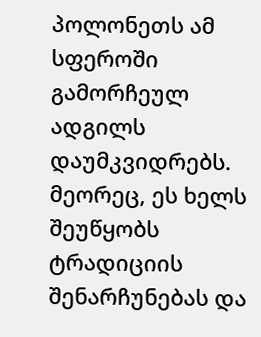პოლონეთს ამ სფეროში გამორჩეულ ადგილს დაუმკვიდრებს. მეორეც, ეს ხელს შეუწყობს ტრადიციის შენარჩუნებას და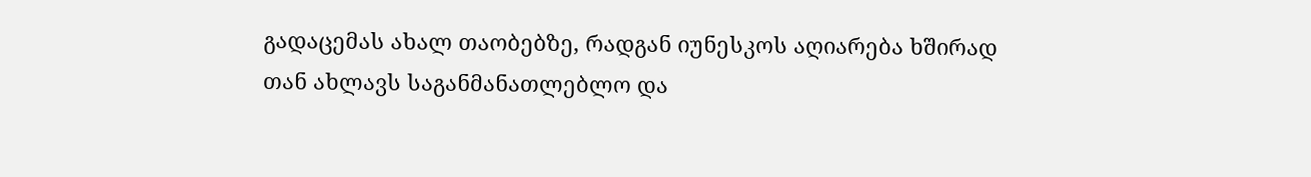გადაცემას ახალ თაობებზე, რადგან იუნესკოს აღიარება ხშირად თან ახლავს საგანმანათლებლო და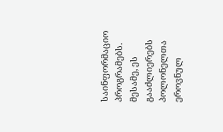საინფორმაციო პროგრამებს. მესამე, ეს გააძლიერებს პოლონელთა ეროვნულ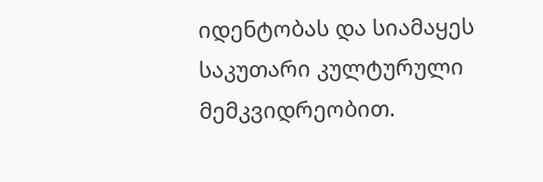იდენტობას და სიამაყეს საკუთარი კულტურული მემკვიდრეობით.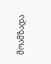მოამზადა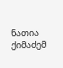ნათია ქიმაძემ